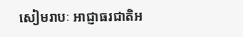សៀមរាបៈ អាជ្ញាធរជាតិអ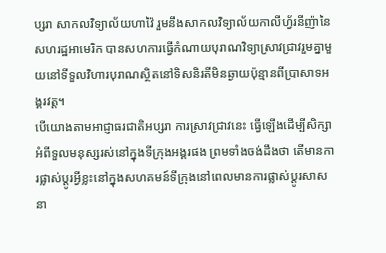ប្សរា សាកលវិទ្យាល័យហាវ៉ៃ រួមនឹងសាកលវិទ្យាល័យកាលីហ្វ័រនីញ៉ានៃសហរដ្ឋអាមេរិក បានសហការធ្វើកំណាយបុរាណវិទ្យាស្រាវជ្រាវរួមគ្នាមួយនៅទីទួលវិហារបុរាណស្ថិតនៅទិសនិរតីមិនឆ្ងាយប៉ុន្មានពីប្រាសាទអង្គរវត្ត។
បើយោងតាមអាជ្ញាធរជាតិអប្សរា ការស្រាវជ្រាវនេះ ធ្វើឡើងដើម្បីសិក្សាអំពីទួលមនុស្សរស់នៅក្នុងទីក្រុងអង្គរផង ព្រមទាំងចង់ដឹងថា តើមានការផ្លាស់ប្ដូរអ្វីខ្លះនៅក្នុងសហគមន៍ទីក្រុងនៅពេលមានការផ្លាស់ប្ដូរសាសនា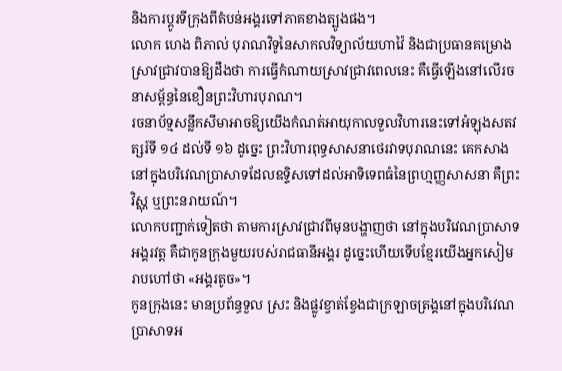និងការប្តូរទីក្រុងពីតំបន់អង្គរទៅភាគខាងត្បូងផង។
លោក ហេង ពិភាល់ បុរាណវិទូនៃសាកលវិទ្យាល័យហាវ៉ៃ និងជាប្រធានគម្រោងស្រាវជ្រាវបានឱ្យដឹងថា ការធ្វើកំណាយស្រាវជ្រាវពេលនេះ គឺធ្វើឡើងនៅលើរចនាសម្ព័ន្ធនៃខឿនព្រះវិហារបុរាណ។
រចនាប័ទ្មសន្លឹកសីមាអាចឱ្យយើងកំណត់អាយុកាលទួលវិហារនេះទៅអំឡុងសតវត្សរ៍ទី ១៤ ដល់ទី ១៦ ដូច្នេះ ព្រះវិហារពុទ្ធសាសនាថេរវាទបុរាណនេះ គេកសាងនៅក្នុងបរិវេណប្រាសាទដែលឧទ្ទិសទៅដល់អាទិទេពធំនៃព្រហ្មញ្ញសាសនា គឺព្រះវិស្ណុ ឬព្រះនរាយណ៍។
លោកបញ្ជាក់ទៀតថា តាមការស្រាវជ្រាវពីមុនបង្ហាញថា នៅក្នុងបរិវេណប្រាសាទអង្គរវត្ត គឺជាកូនក្រុងមួយរបស់រាជធានីអង្គរ ដូច្នេះហើយទើបខ្មែរយើងអ្នកសៀមរាបហៅថា «អង្គរតូច»។
កូនក្រុងនេះ មានប្រព័ន្ធទួល ស្រះ និងផ្លូវខ្វាត់ខ្វែងជាក្រឡាចត្រង្គនៅក្នុងបរិវេណប្រាសាទអ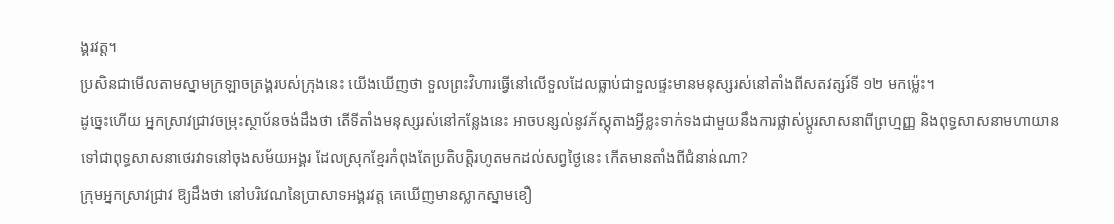ង្គរវត្ត។
ប្រសិនជាមើលតាមស្នាមក្រឡាចត្រង្គរបស់ក្រុងនេះ យើងឃើញថា ទួលព្រះវិហារធ្វើនៅលើទួលដែលធ្លាប់ជាទួលផ្ទះមានមនុស្សរស់នៅតាំងពីសតវត្សរ៍ទី ១២ មកម្ល៉េះ។
ដូច្នេះហើយ អ្នកស្រាវជ្រាវចម្រុះស្ថាប័នចង់ដឹងថា តើទីតាំងមនុស្សរស់នៅកន្លែងនេះ អាចបន្សល់នូវភ័ស្តុតាងអ្វីខ្លះទាក់ទងជាមួយនឹងការផ្លាស់ប្តូរសាសនាពីព្រហ្មញ្ញ និងពុទ្ធសាសនាមហាយានទៅជាពុទ្ធសាសនាថេរវាទនៅចុងសម័យអង្គរ ដែលស្រុកខ្មែរកំពុងតែប្រតិបត្តិរហូតមកដល់សព្វថ្ងៃនេះ កើតមានតាំងពីជំនាន់ណា?
ក្រុមអ្នកស្រាវជ្រាវ ឱ្យដឹងថា នៅបរិវេណនៃប្រាសាទអង្គរវត្ត គេឃើញមានស្លាកស្នាមខឿ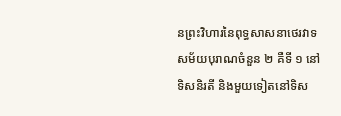នព្រះវិហារនៃពុទ្ធសាសនាថេរវាទសម័យបុរាណចំនួន ២ គឺទី ១ នៅទិសនិរតី និងមួយទៀតនៅទិស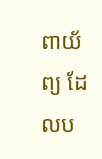ពាយ័ព្យ ដែលប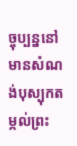ច្ចុប្បន្ននៅមានសំណង់បុស្បុកតម្កល់ព្រះ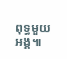ពុទ្ធមួយអង្គ៕